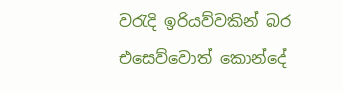වරැදි ඉරියව්වකින් බර එසෙව්වොත් කොන්දේ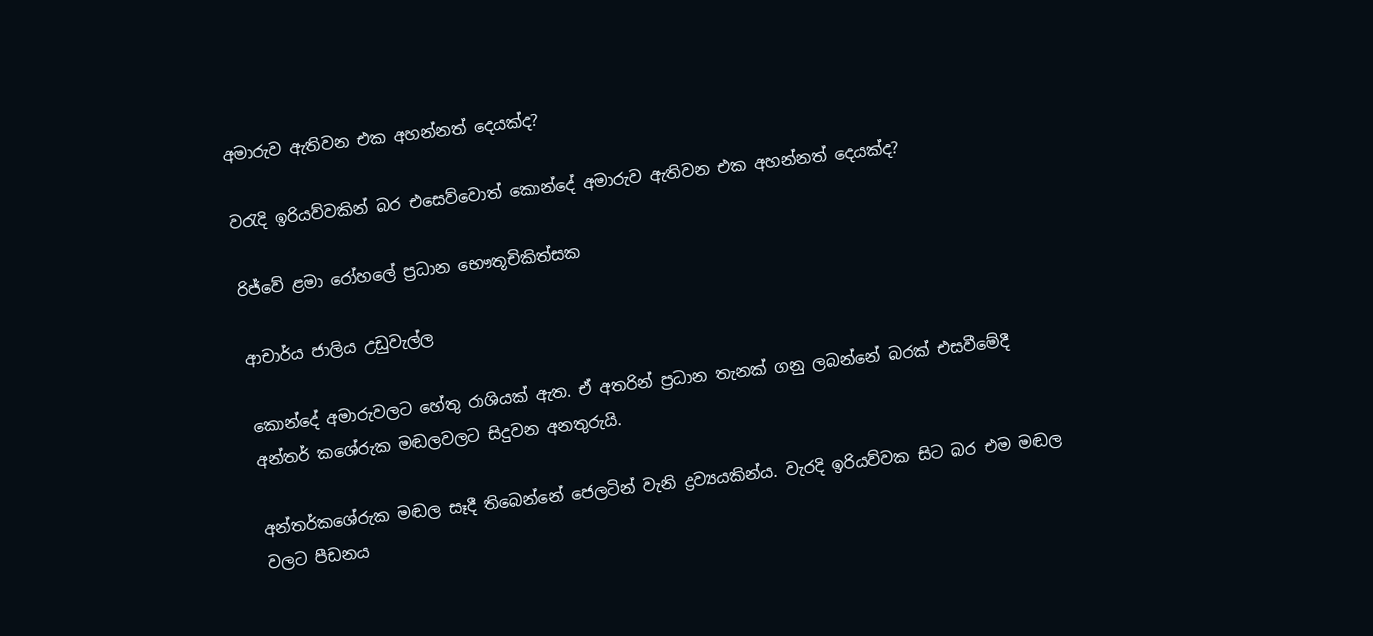අමාරුව ඇතිවන එක අහන්නත් දෙයක්ද?

වරැදි ඉරියව්වකින් බර එසෙව්වොත් කොන්දේ අමාරුව ඇතිවන එක අහන්නත් දෙයක්ද?

රිජ්වේ ළමා රෝහලේ ප්‍රධාන භෞතූචිකිත්සක

ආචාර්ය ජාලිය උඩුවැල්ල

කොන්දේ අමාරුවලට හේතු රාශියක් ඇත. ඒ අතරින් ප්‍රධාන තැනක් ගනු ලබන්නේ බරක් එසවීමේදී අන්තර් කශේරුක මඬලවලට සිදුවන අනතුරුයි.

අන්තර්කශේරුක මඬල සෑදී තිබෙන්නේ ජෙලටින් වැනි ද්‍රව්‍යයකින්ය. වැරදි ඉරියව්වක සිට බර එම මඬල වලට පීඩනය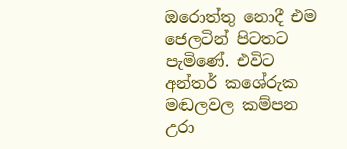ඔරොත්තු නොදී එම ජෙලටින් පිටතට පැමිණේ. එවිට අන්තර් කශේරුක මඬලවල කම්පන උරා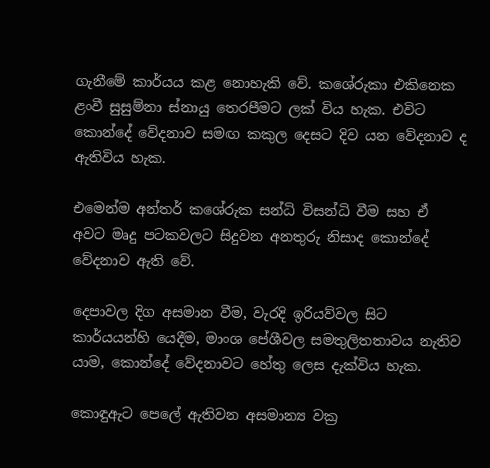ගැනීමේ කාර්යය කළ නොහැකි වේ. කශේරුකා එකිනෙක ළංවී සුසුම්නා ස්නායු තෙරපීමට ලක් විය හැක. එවිට කොන්දේ වේදනාව සමඟ කකුල දෙසට දිව යන වේදනාව ද ඇතිවිය හැක.

එමෙන්ම අන්තර් කශේරුක සන්ධි විසන්ධි වීම සහ ඒ අවට මෘදු පටකවලට සිදුවන අනතුරු නිසාද කොන්දේ වේදනාව ඇති වේ.

දෙපාවල දිග අසමාන වීම, වැරදි ඉරියව්වල සිට කාර්යයන්හි යෙදීම, මාංශ පේශීවල සමතුලිතතාවය නැතිව යාම, කොන්දේ වේදනාවට හේතු ලෙස දැක්විය හැක.

කොඳුඇට පෙලේ ඇතිවන අසමාන්‍ය වක්‍ර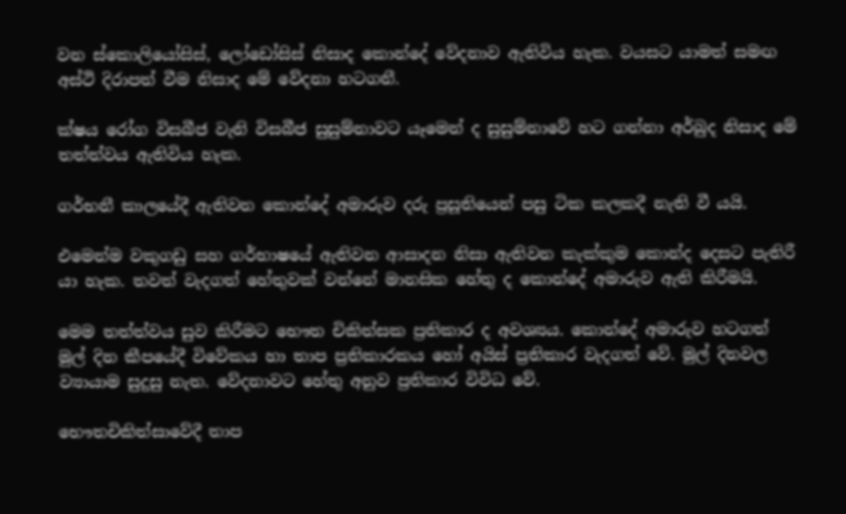වන ස්කොලියෝසිස්, ලෝඩෝසිස් නිසාද කොන්දේ වේදනාව ඇතිවිය හැක. වයසට යාමත් සමඟ අස්ථි දිරාපත් වීම නිසාද මේ වේදනා හටගනී.

ක්ෂය රෝග විසබීජ වැනි විසබීජ සුසුම්නාවට යෑමෙන් ද සුසුම්නාවේ හට ගන්නා අර්බුද නිසාද මේ තත්ත්වය ඇතිවිය හැක.

ගර්භනී කාලයේදී ඇතිවන කොන්දේ අමාරුව දරු ප්‍රසූතියෙන් පසු ටික කලකදී නැති වී යයි.

එමෙන්ම වකුගඩු සහ ගර්භාෂයේ ඇතිවන ආසාදන නිසා ඇතිවන කැක්කුම කොන්ද දෙසට පැතිරී යා හැක. තවත් වැදගත් හේතුවක් වන්නේ මානසික හේතු ද කොන්දේ අමාරුව ඇති කිරීමයි.

මෙම තත්ත්වය සුව කිරීමට භෞත චිකිත්සක ප්‍රතිකාර ද අවශ්‍යය. කොන්දේ අමාරුව හටගත් මුල් දින කීපයේදී විවේකය හා තාප ප්‍රතිකාරකය හෝ අයිස් ප්‍රතිකාර වැදගත් වේ. මුල් දිනවල ව්‍යායාම සුදුසු නැත. වේදනාවට හේතු අනුව ප්‍රතිකාර විවිධ වේ.

භෞතචිකිත්සාවේදී තාප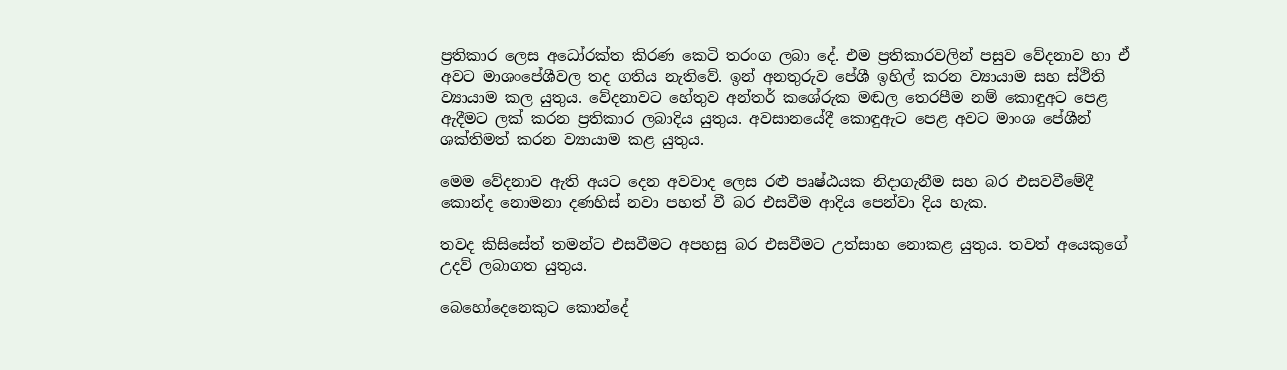ප්‍රතිකාර ලෙස අධෝරක්ත කිරණ කෙටි තරංග ලබා දේ. එම ප්‍රතිකාරවලින් පසුව වේදනාව හා ඒ අවට මාශංපේශීවල තද ගතිය නැතිවේ. ඉන් අනතුරුව පේශී ඉහිල් කරන ව්‍යායාම සහ ස්ථිති ව්‍යායාම කල යුතුය. වේදනාවට හේතුව අන්තර් කශේරුක මඬල තෙරපීම නම් කොඳුඅට පෙළ ඇදීමට ලක් කරන ප්‍රතිකාර ලබාදිය යුතුය. අවසානයේදී කොඳුඇට පෙළ අවට මාංශ පේශීන් ශක්තිමත් කරන ව්‍යායාම කළ යුතුය.

මෙම වේදනාව ඇති අයට දෙන අවවාද ලෙස රළු පෘෂ්ඨයක නිදාගැනීම සහ බර එසවවීමේදී කොන්ද නොමනා දණහිස් නවා පහත් වී බර එසවීම ආදිය පෙන්වා දිය හැක.

තවද කිසිසේත් තමන්ට එසවීමට අපහසු බර එසවීමට උත්සාහ නොකළ යුතුය. තවත් අයෙකුගේ උදව් ලබාගත යුතුය.

බෙහෝදෙනෙකුට කොන්දේ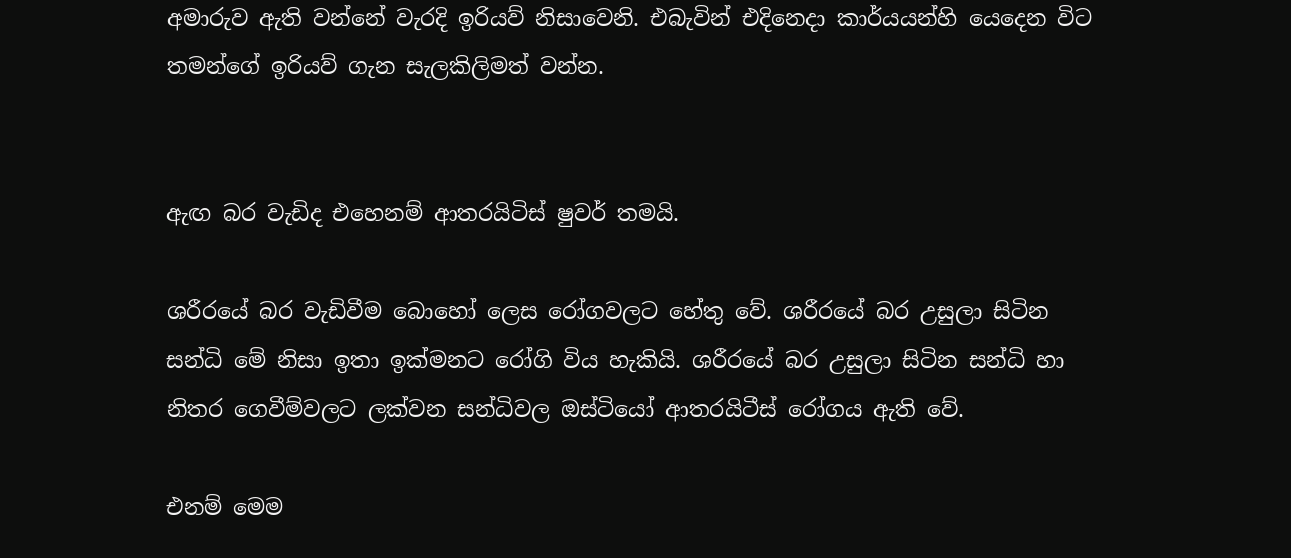අමාරුව ඇති වන්නේ වැරදි ඉරියව් නිසාවෙනි. එබැවින් එදිනෙදා කාර්යයන්හි යෙදෙන විට තමන්ගේ ඉරියව් ගැන සැලකිලිමත් වන්න.


ඇඟ බර වැඩිද එහෙනම් ආතරයිටිස් ෂුවර් තමයි.

ශරීරයේ බර වැඩිවීම බොහෝ ලෙස රෝගවලට හේතු වේ. ශරීරයේ බර උසුලා සිටින සන්ධි මේ නිසා ඉතා ඉක්මනට රෝගි විය හැකියි. ශරීරයේ බර උසුලා සිටින සන්ධි හා නිතර ගෙවීම්වලට ලක්වන සන්ධිවල ඔස්ටියෝ ආතරයිටීස් රෝගය ඇති වේ.

එනම් මෙම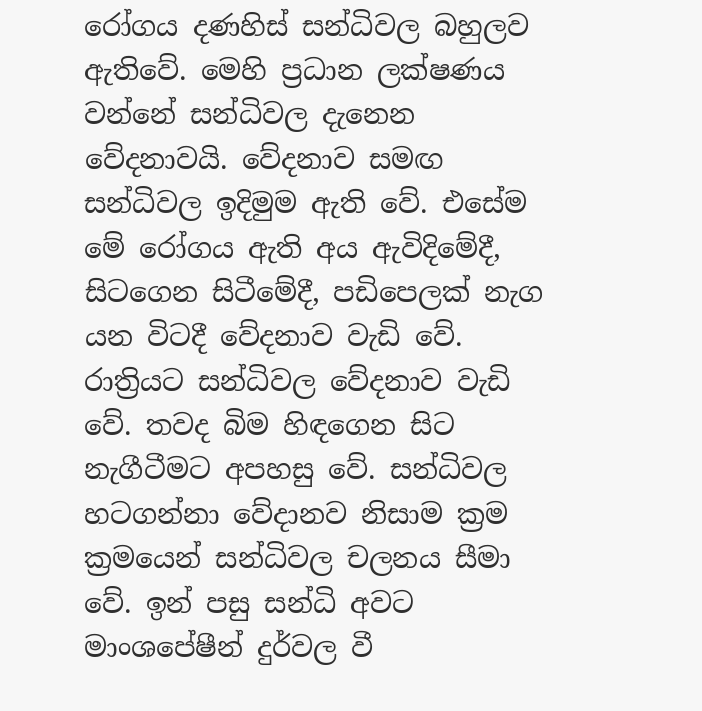රෝගය දණහිස් සන්ධිවල බහුලව ඇතිවේ. මෙහි ප්‍රධාන ලක්ෂණය වන්නේ සන්ධිවල දැනෙන වේදනාවයි. වේදනාව සමඟ සන්ධිවල ඉදිමුම ඇති වේ. එසේම මේ රෝගය ඇති අය ඇවිදිමේදී, සිටගෙන සිටීමේදී, පඩිපෙලක් නැග යන විටදී වේදනාව වැඩි වේ. රාත්‍රියට සන්ධිවල වේදනාව වැඩි වේ. තවද බිම හිඳගෙන සිට නැගීටීමට අපහසු වේ. සන්ධිවල හටගන්නා වේදානව නිසාම ක්‍රම ක්‍රමයෙන් සන්ධිවල චලනය සීමා වේ. ඉන් පසු සන්ධි අවට මාංශපේෂීන් දුර්වල වී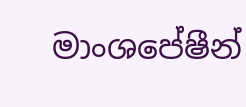මාංශපේෂීන්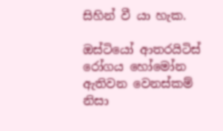සිහින් වී යා හැක.

ඔස්ටියෝ ආතරයිටිස් රෝගය හෝමෝන ඇතිවන වෙනස්කම් නිසා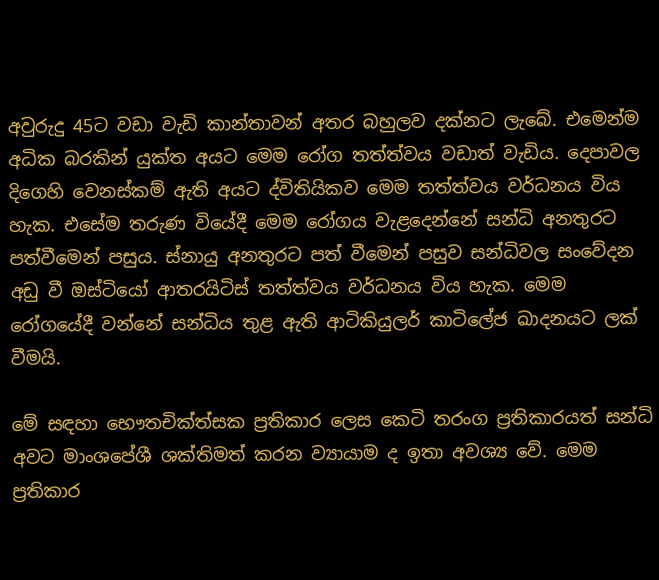අවුරුදු 45ට වඩා වැඩි කාන්තාවන් අතර බහුලව දක්නට ලැබේ. එමෙන්ම අධික බරකින් යුක්ත අයට මෙම රෝග තත්ත්වය වඩාත් වැඩිය. දෙපාවල දිගෙහි වෙනස්කම් ඇති අයට ද්විතියිකව මෙම තත්ත්වය වර්ධනය විය හැක. එසේම තරුණ වියේදී මෙම රෝගය වැළදෙන්නේ සන්ධි අනතුරට පත්වීමෙන් පසුය. ස්නායු අනතුරට පත් වීමෙන් පසුව සන්ධිවල සංවේදන අඩු වී ඔස්ටියෝ ආතරයිටිස් තත්ත්වය වර්ධනය විය හැක. මෙම රෝගයේදී වන්නේ සන්ධිය තුළ ඇති ආටිකියුලර් කාටිලේජ ඛාදනයට ලක් වීමයි.

මේ සඳහා භෞතචික්ත්සක ප්‍රතිකාර ලෙස කෙටි තරංග ප්‍රතිකාරයත් සන්ධි අවට මාංශපේශී ශක්තිමත් කරන ව්‍යායාම ද ඉතා අවශ්‍ය වේ. මෙම ප්‍රතිකාර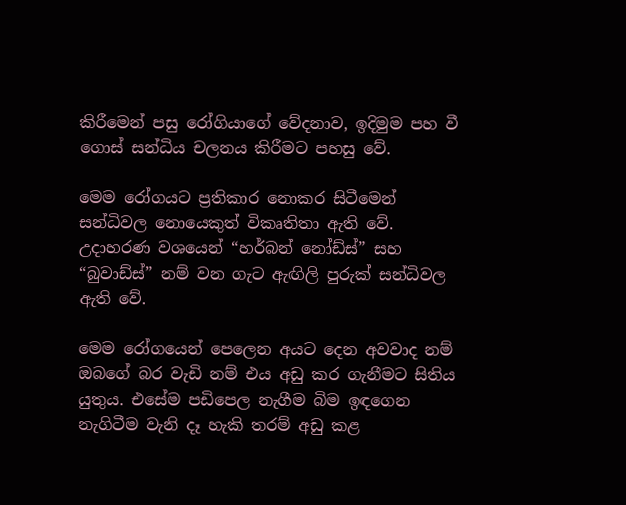කිරීමෙන් පසු රෝගියාගේ වේදනාව, ඉදිමුම පහ වී ගොස් සන්ධිය චලනය කිරීමට පහසු වේ.

මෙම රෝගයට ප්‍රතිකාර නොකර සිටීමෙන් සන්ධිවල නොයෙකුත් විකෘතිතා ඇති වේ. උදාහරණ වශයෙන් “හර්බන් නෝඩ්ස්” සහ “බුවාඩ්ස්” නම් වන ගැට ඇඟිලි පුරුක් සන්ධිවල ඇති වේ.

මෙම රෝගයෙන් පෙලෙන අයට දෙන අවවාද නම් ඔබගේ බර වැඩි නම් එය අඩු කර ගැනීමට සිතිය යුතුය. එසේම පඩිපෙල නැගීම බිම ඉඳගෙන නැගිටීම වැනි දෑ හැකි තරම් අඩු කළ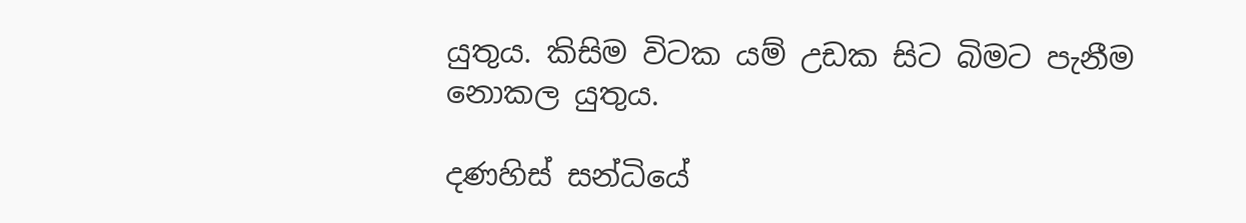යුතුය. කිසිම විටක යම් උඩක සිට බිමට පැනීම නොකල යුතුය.

දණහිස් සන්ධියේ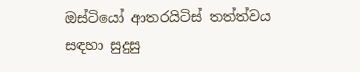ඔස්ටියෝ ආතරයිටිස් තත්ත්වය සඳහා සුදුසු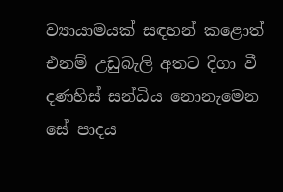ව්‍යායාමයක් සඳහන් කළොත් එනම් උඩුබැලි අතට දිගා වී දණහිස් සන්ධිය නොනැමෙන සේ පාදය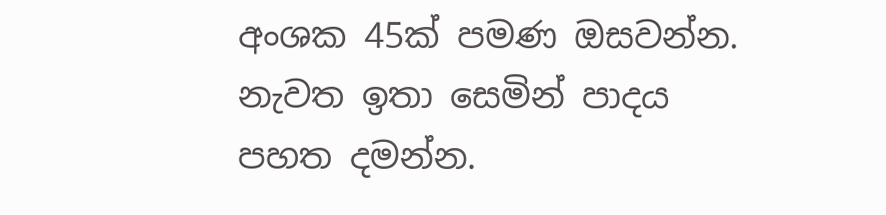අංශක 45ක් පමණ ඔසවන්න. නැවත ඉතා සෙමින් පාදය පහත දමන්න.